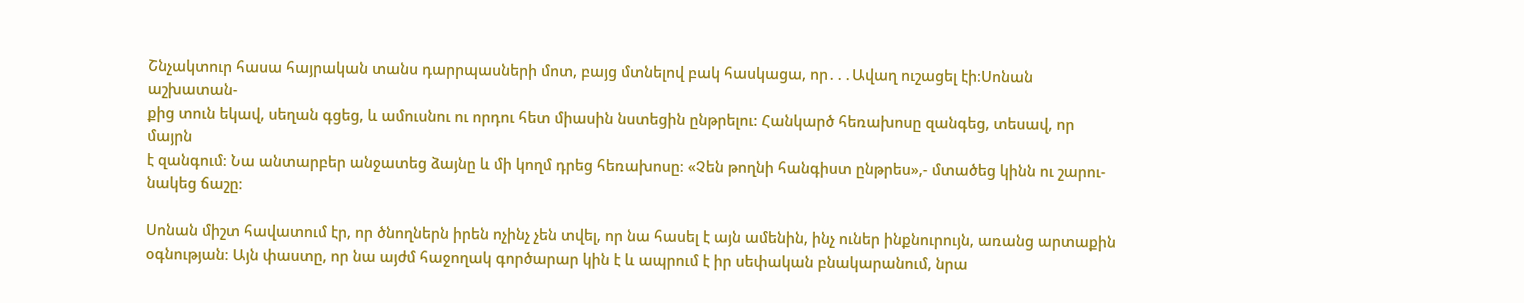Շնչակտուր հասա հայրական տանս դարրպասների մոտ, բայց մտնելով բակ հասկացա, որ․․․Ավաղ ուշացել էի։Սոնան աշխատան-
քից տուն եկավ, սեղան գցեց, և ամուսնու ու որդու հետ միասին նստեցին ընթրելու: Հանկարծ հեռախոսը զանգեց, տեսավ, որ մայրն
է զանգում։ Նա անտարբեր անջատեց ձայնը և մի կողմ դրեց հեռախոսը։ «Չեն թողնի հանգիստ ընթրես»,- մտածեց կինն ու շարու-
նակեց ճաշը։

Սոնան միշտ հավատում էր, որ ծնողներն իրեն ոչինչ չեն տվել, որ նա հասել է այն ամենին, ինչ ուներ ինքնուրույն, առանց արտաքին
օգնության։ Այն փաստը, որ նա այժմ հաջողակ գործարար կին է և ապրում է իր սեփական բնակարանում, նրա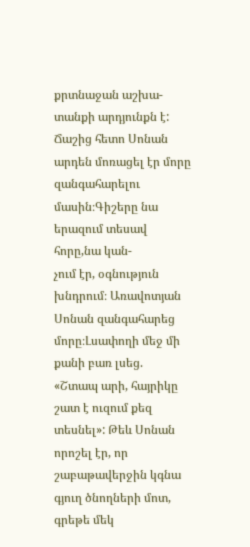քրտնաջան աշխա-
տանքի արդյունքն է: Ճաշից հետո Սոնան արդեն մոռացել էր մորը զանգահարելու մասին։Գիշերը նա երազում տեսավ հորը,նա կան-
չում էր, օգնություն խնդրում։ Առավոտյան Սոնան զանգահարեց մորը։Լսափողի մեջ մի քանի բառ լսեց.
«Շտապ արի, հայրիկը շատ է ուզում քեզ տեսնել»: Թեև Սոնան որոշել էր, որ շաբաթավերջին կգնա գյուղ ծնողների մոտ, գրեթե մեկ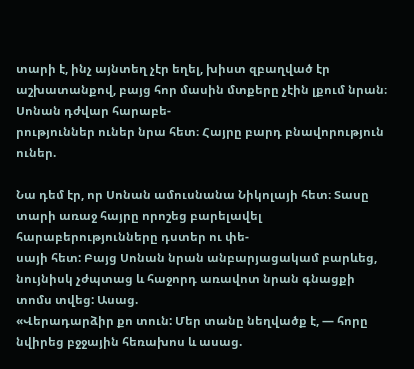տարի է, ինչ այնտեղ չէր եղել, խիստ զբաղված էր աշխատանքով, բայց հոր մասին մտքերը չէին լքում նրան։ Սոնան դժվար հարաբե-
րություններ ուներ նրա հետ։ Հայրը բարդ բնավորություն ուներ.

Նա դեմ էր, որ Սոնան ամուսնանա Նիկոլայի հետ։ Տասը տարի առաջ հայրը որոշեց բարելավել հարաբերությունները դստեր ու փե-
սայի հետ: Բայց Սոնան նրան անբարյացակամ բարևեց, նույնիսկ չժպտաց և հաջորդ առավոտ նրան գնացքի տոմս տվեց: Ասաց.
«Վերադարձիր քո տուն: Մեր տանը նեղվածք է, — հորը նվիրեց բջջային հեռախոս և ասաց.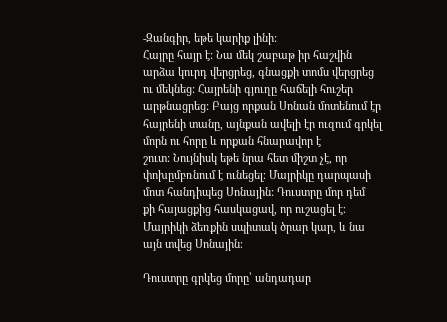-Զանգիր, եթե կարիք լինի:
Հայրը հայր է: Նա մեկ շաբաթ իր հաշվին արձա կուրդ վերցրեց, գնացքի տոմս վերցրեց ու մեկնեց: Հայրենի գյուղը հաճելի հուշեր
արթնացրեց: Բայց որքան Սոնան մոտենում էր հայրենի տանը, այնքան ավելի էր ուզում գրկել մորն ու հորը և որքան հնարավոր է
շուտ: Նույնիսկ եթե նրա հետ միշտ չէ, որ փոխըմբռնում է ունեցել։ Մայրիկը դարպասի մոտ հանդիպեց Սոնային: Դուստրը մոր դեմ
քի հայացքից հասկացավ, որ ուշացել է։ Մայրիկի ձեռքին սպիտակ ծրար կար, և նա այն տվեց Սոնային։

Դուստրը գրկեց մորը՝ անդադար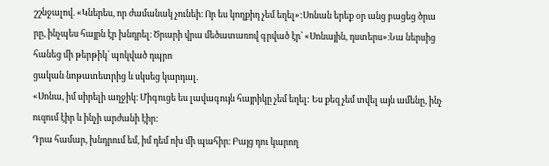շշնջալով. «Կներես, որ ժամանակ չունեի։ Որ ես կողքիդ չեմ եղել»:Սոնան երեք օր անց բացեց ծրա
րը, ինչպես հայրն էր խնդրել։ Ծրարի վրա մեծատառով գրված էր՝ «Սոնային, դստերս»։Նա ներսից հանեց մի թերթիկ՝ պոկված դպրո
ցական նոթատետրից և սկսեց կարդալ.
«Սոնա, իմ սիրելի աղջիկ։ Միգուցե ես լավագույն հայրիկը չեմ եղել: Ես քեզ չեմ տվել այն ամենը, ինչ ուզում էիր և ինչի արժանի էիր:
Դրա համար, խնդրում եմ, իմ դեմ ոխ մի պահիր։ Բայց դու կարող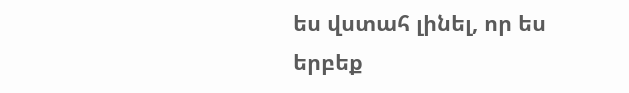ես վստահ լինել, որ ես երբեք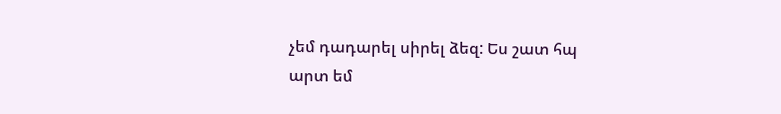չեմ դադարել սիրել ձեզ: Ես շատ հպ
արտ եմ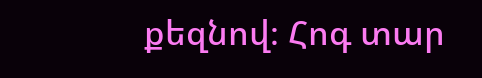քեզնով։ Հոգ տար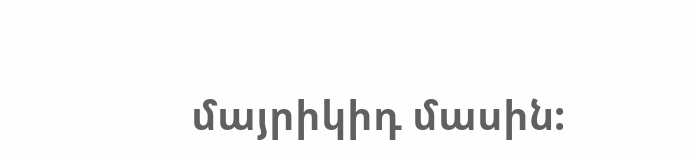մայրիկիդ մասին: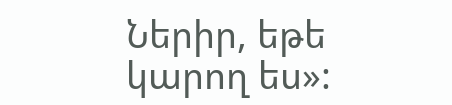Ներիր, եթե կարող ես»: